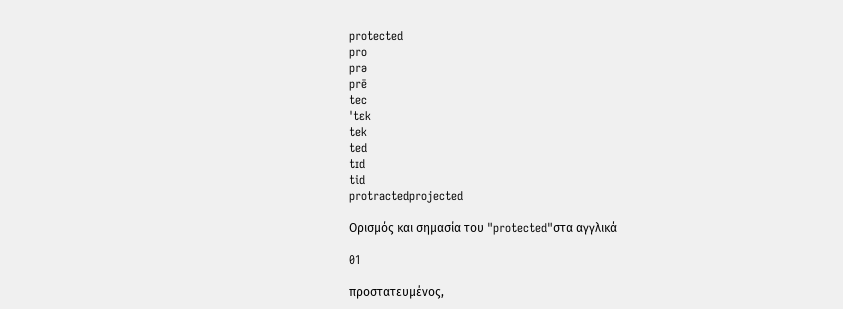protected
pro
prə
prē
tec
ˈtɛk
tek
ted
tɪd
tid
protractedprojected

Ορισμός και σημασία του "protected"στα αγγλικά

01

προστατευμένος,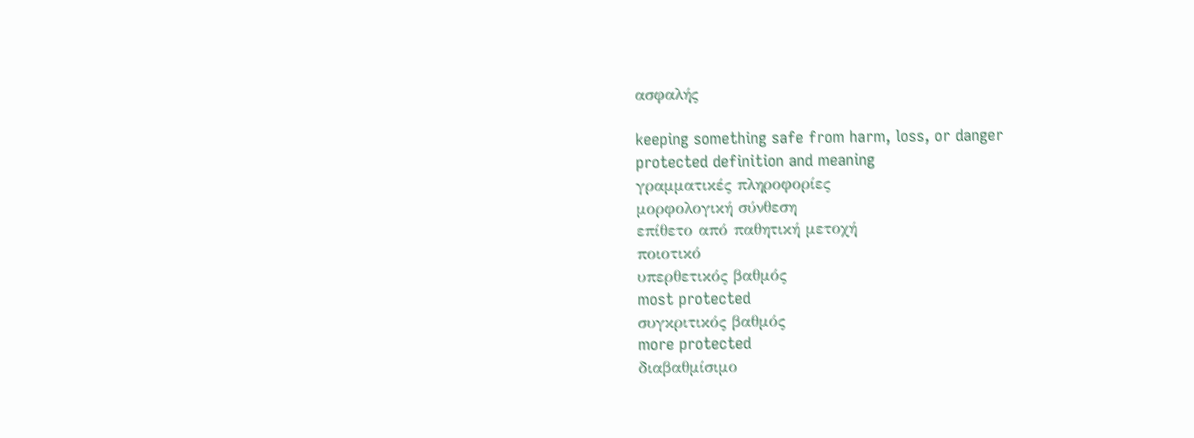ασφαλής

keeping something safe from harm, loss, or danger
protected definition and meaning
γραμματικές πληροφορίες
μορφολογική σύνθεση
επίθετο από παθητική μετοχή
ποιοτικό
υπερθετικός βαθμός
most protected
συγκριτικός βαθμός
more protected
διαβαθμίσιμο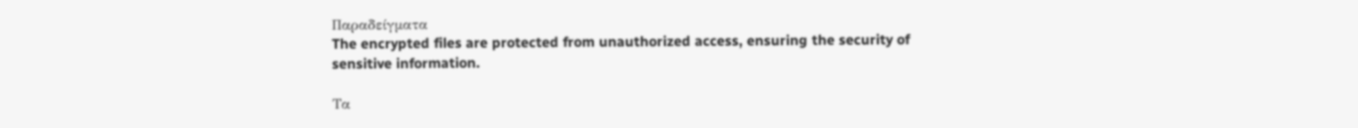Παραδείγματα
The encrypted files are protected from unauthorized access, ensuring the security of sensitive information.

Τα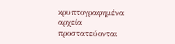κρυπτογραφημένα αρχεία προστατεύονται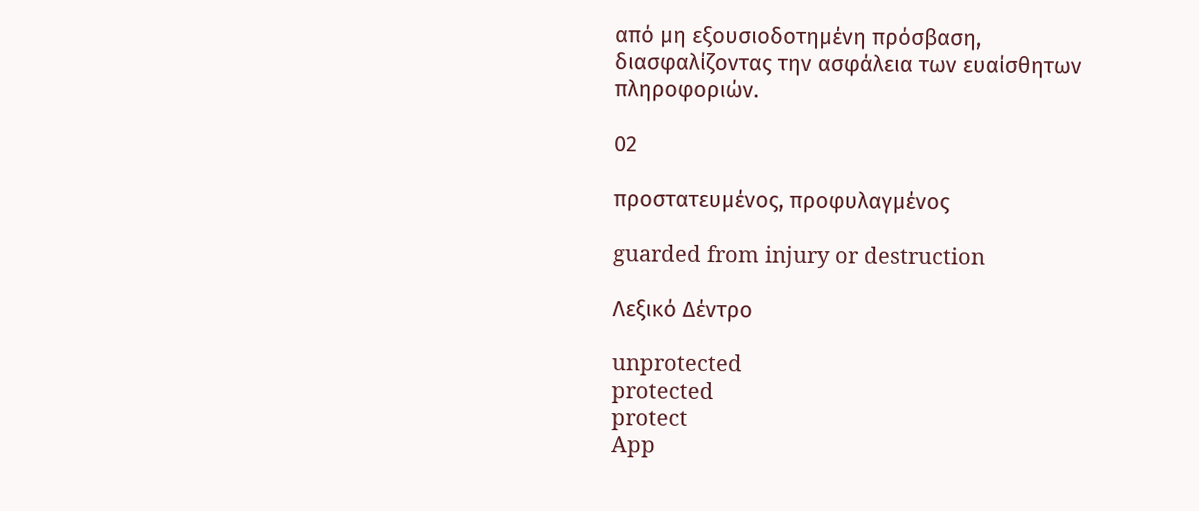από μη εξουσιοδοτημένη πρόσβαση, διασφαλίζοντας την ασφάλεια των ευαίσθητων πληροφοριών.

02

προστατευμένος, προφυλαγμένος

guarded from injury or destruction

Λεξικό Δέντρο

unprotected
protected
protect
App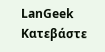LanGeek
Κατεβάστε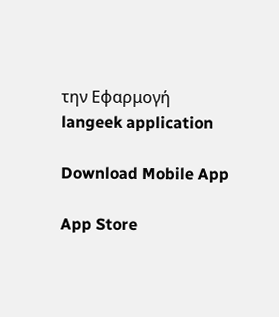την Εφαρμογή
langeek application

Download Mobile App

App Store